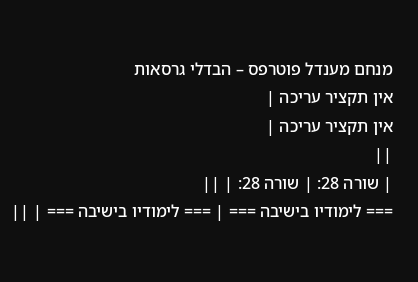מנחם מענדל פוטרפס – הבדלי גרסאות
אין תקציר עריכה |
אין תקציר עריכה |
||
| שורה 28: | שורה 28: | ||
=== לימודיו בישיבה === | === לימודיו בישיבה === | ||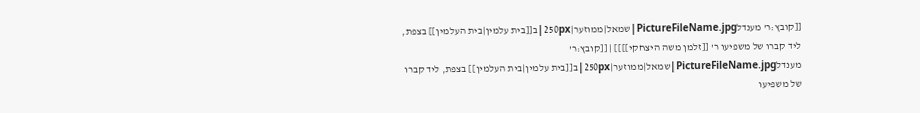[[קובץ:ר' מענדלPictureFileName.jpg|שמאל|ממוזער|250px|ב[[בית עלמין|בית העלמין]] בצפת, ליד קברו של משפיעו ר' [[זלמן משה היצחקי]]]] | [[קובץ:ר' מענדלPictureFileName.jpg|שמאל|ממוזער|250px|ב[[בית עלמין|בית העלמין]] בצפת, ליד קברו של משפיעו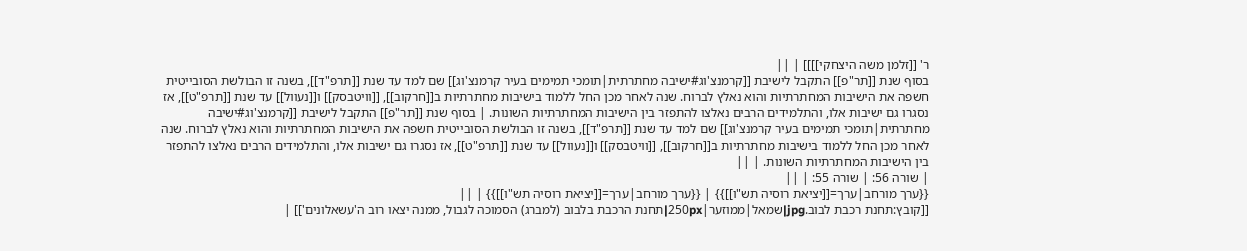ר' [[זלמן משה היצחקי]]]] | ||
בסוף שנת [[תר"פ]] התקבל לישיבת [[קרמנצ'וג#ישיבה מחתרתית|תומכי תמימים בעיר קרמנצ'וג]] שם למד עד שנת [[תרפ"ד]], בשנה זו הבולשת הסובייטית חשפה את הישיבות המחתרתיות והוא נאלץ לברוח. שנה לאחר מכן החל ללמוד בישיבות מחתרתיות ב[[חרקוב]], [[וויטבסק]] ו[[נעוול]] עד שנת [[תרפ"ט]], אז נסגרו גם ישיבות אלו, והתלמידים הרבים נאלצו להתפזר בין הישיבות המחתרתיות השונות. | בסוף שנת [[תר"פ]] התקבל לישיבת [[קרמנצ'וג#ישיבה מחתרתית|תומכי תמימים בעיר קרמנצ'וג]] שם למד עד שנת [[תרפ"ד]], בשנה זו הבולשת הסובייטית חשפה את הישיבות המחתרתיות והוא נאלץ לברוח. שנה לאחר מכן החל ללמוד בישיבות מחתרתיות ב[[חרקוב]], [[וויטבסק]] ו[[נעוול]] עד שנת [[תרפ"ט]], אז נסגרו גם ישיבות אלו, והתלמידים הרבים נאלצו להתפזר בין הישיבות המחתרתיות השונות. | ||
| שורה 56: | שורה 55: | ||
{{ערך מורחב|ערך=[[יציאת רוסיה תש"ו]]}} | {{ערך מורחב|ערך=[[יציאת רוסיה תש"ו]]}} | ||
[[קובץ:תחנת רכבת לבוב.jpg|שמאל|ממוזער|250px|תחנת הרכבת בלבוב (למברג) הסמוכה לגבול, ממנה יצאו רוב ה'עשאלונים']] |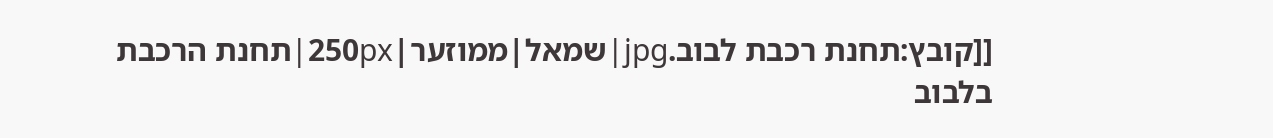[[קובץ:תחנת רכבת לבוב.jpg|שמאל|ממוזער|250px|תחנת הרכבת בלבוב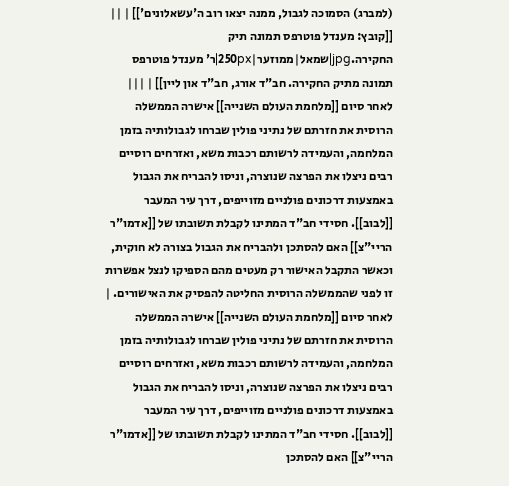(למברג) הסמוכה לגבול, ממנה יצאו רוב ה'עשאלונים']] | ||
[[קובץ: מענדל פוטרפס תמונה תיק החקירה.jpg|שמאל|ממוזער|250px|ר' מענדל פוטרפס תמונה מתיק החקירה. חב"ד אורג, חב"ד און ליין]] | |||
לאחר סיום [[מלחמת העולם השנייה]] אישרה הממשלה הרוסית את חזרתם של נתיני פולין שברחו לגבולותיה בזמן המלחמה, והעמידה לרשותם רכבות משא, ואזרחים רוסיים רבים ניצלו את הפרצה שנוצרה, וניסו להבריח את הגבול באמצעות דרכונים פולניים מזוייפים, דרך עיר המעבר [[לבוב]]. חסידי חב"ד המתינו לקבלת תשובתו של [[אדמו"ר הריי"צ]] האם להסתכן ולהבריח את הגבול בצורה לא חוקית, וכאשר התקבל האישור רק מעטים מהם הספיקו לנצל אפשרות זו לפני שהממשלה הרוסית החליטה להפסיק את האישורים. | לאחר סיום [[מלחמת העולם השנייה]] אישרה הממשלה הרוסית את חזרתם של נתיני פולין שברחו לגבולותיה בזמן המלחמה, והעמידה לרשותם רכבות משא, ואזרחים רוסיים רבים ניצלו את הפרצה שנוצרה, וניסו להבריח את הגבול באמצעות דרכונים פולניים מזוייפים, דרך עיר המעבר [[לבוב]]. חסידי חב"ד המתינו לקבלת תשובתו של [[אדמו"ר הריי"צ]] האם להסתכן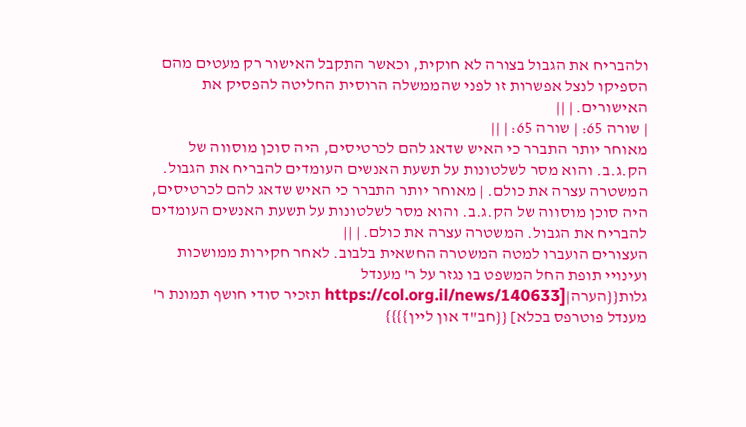ולהבריח את הגבול בצורה לא חוקית, וכאשר התקבל האישור רק מעטים מהם הספיקו לנצל אפשרות זו לפני שהממשלה הרוסית החליטה להפסיק את האישורים. | ||
| שורה 65: | שורה 65: | ||
מאוחר יותר התברר כי האיש שדאג להם לכרטיסים, היה סוכן מוסווה של הק.ג.ב. והוא מסר לשלטונות על תשעת האנשים העומדים להבריח את הגבול. המשטרה עצרה את כולם. | מאוחר יותר התברר כי האיש שדאג להם לכרטיסים, היה סוכן מוסווה של הק.ג.ב. והוא מסר לשלטונות על תשעת האנשים העומדים להבריח את הגבול. המשטרה עצרה את כולם. | ||
העצורים הועברו למטה המשטרה החשאית בלבוב. לאחר חקירות ממושכות ועינויי תופת החל המשפט בו נגזר על ר' מענדל גלות{{הערה|[https://col.org.il/news/140633 תזכיר סודי חושף תמונת ר' מענדל פוטרפס בכלא] {{חב"ד און ליין}}}}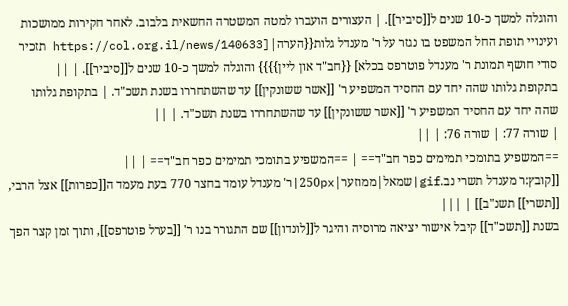והוגלה למשך כ-10 שנים ל[[סיביר]]. | העצורים הועברו למטה המשטרה החשאית בלבוב. לאחר חקירות ממושכות ועינויי תופת החל המשפט בו נגזר על ר' מענדל גלות{{הערה|[https://col.org.il/news/140633 תזכיר סודי חושף תמונת ר' מענדל פוטרפס בכלא] {{חב"ד און ליין}}}} והוגלה למשך כ-10 שנים ל[[סיביר]]. | ||
בתקופת גלותו שהה יחד עם החסיד המשפיע ר' [[אשר ששונקין]] עד שהשתחררו בשנת תשכ"ד. | בתקופת גלותו שהה יחד עם החסיד המשפיע ר' [[אשר ששונקין]] עד שהשתחררו בשנת תשכ"ד. | ||
| שורה 77: | שורה 76: | ||
==המשפיע בתומכי תמימים כפר חב"ד== | ==המשפיע בתומכי תמימים כפר חב"ד== | ||
[[קובץ:ר מענדל תשרי נב.gif|שמאל|ממוזער|250px|ר' מענדל עומד בחצר 770 בעת מעמד ה[[כפרות]] אצל הרבי, [[תשרי]] תשנ"ב]] | |||
בשנת [[תשכ"ד]] קיבל אישור יציאה מרוסיה והיגר ל[[לונדון]] שם התגורר בנו ר' [[בערל פוטרפס]], ותוך זמן קצר הפך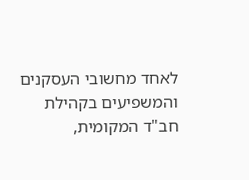לאחד מחשובי העסקנים והמשפיעים בקהילת חב"ד המקומית,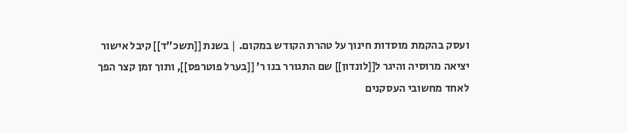ועסק בהקמת מוסדות חינוך על טהרת הקודש במקום. | בשנת [[תשכ"ד]] קיבל אישור יציאה מרוסיה והיגר ל[[לונדון]] שם התגורר בנו ר' [[בערל פוטרפס]], ותוך זמן קצר הפך לאחד מחשובי העסקנים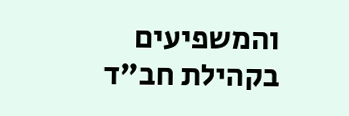והמשפיעים בקהילת חב"ד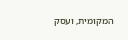המקומית, ועסק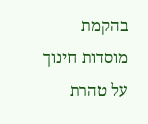בהקמת מוסדות חינוך על טהרת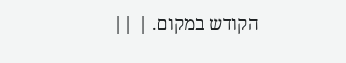הקודש במקום. | ||